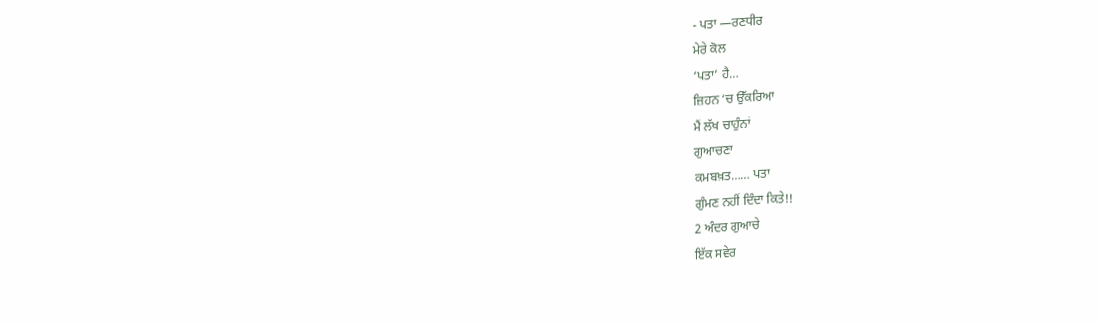- ਪਤਾ —ਰਣਧੀਰ
ਮੇਰੇ ਕੋਲ
‘ਪਤਾ’ ਹੈ…
ਜ਼ਿਹਨ ‘ਚ ਉੱਕਰਿਆ
ਮੈਂ ਲੱਖ ਚਾਹੁੰਨਾਂ
ਗੁਆਚਣਾ
ਕਮਬਖ਼ਤ…… ਪਤਾ
ਗੁੰਮਣ ਨਹੀਂ ਦਿੰਦਾ ਕਿਤੇ!!
2 ਅੰਦਰ ਗੁਆਚੇ
ਇੱਕ ਸਵੇਰ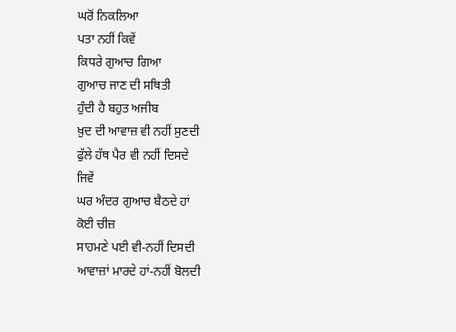ਘਰੋਂ ਨਿਕਲਿਆ
ਪਤਾ ਨਹੀਂ ਕਿਵੇਂ
ਕਿਧਰੇ ਗੁਆਚ ਗਿਆ
ਗੁਆਚ ਜਾਣ ਦੀ ਸਥਿਤੀ
ਹੁੰਦੀ ਹੈ ਬਹੁਤ ਅਜੀਬ
ਖ਼ੁਦ ਦੀ ਆਵਾਜ਼ ਵੀ ਨਹੀਂ ਸੁਣਦੀ
ਫੁੱਲੇ ਹੱਥ ਪੈਰ ਵੀ ਨਹੀਂ ਦਿਸਦੇ
ਜਿਵੇਂ
ਘਰ ਅੰਦਰ ਗੁਆਚ ਬੈਠਦੇ ਹਾਂ
ਕੋਈ ਚੀਜ਼
ਸਾਹਮਣੇ ਪਈ ਵੀ-ਨਹੀਂ ਦਿਸਦੀ
ਆਵਾਜ਼ਾਂ ਮਾਰਦੇ ਹਾਂ-ਨਹੀਂ ਬੋਲਦੀ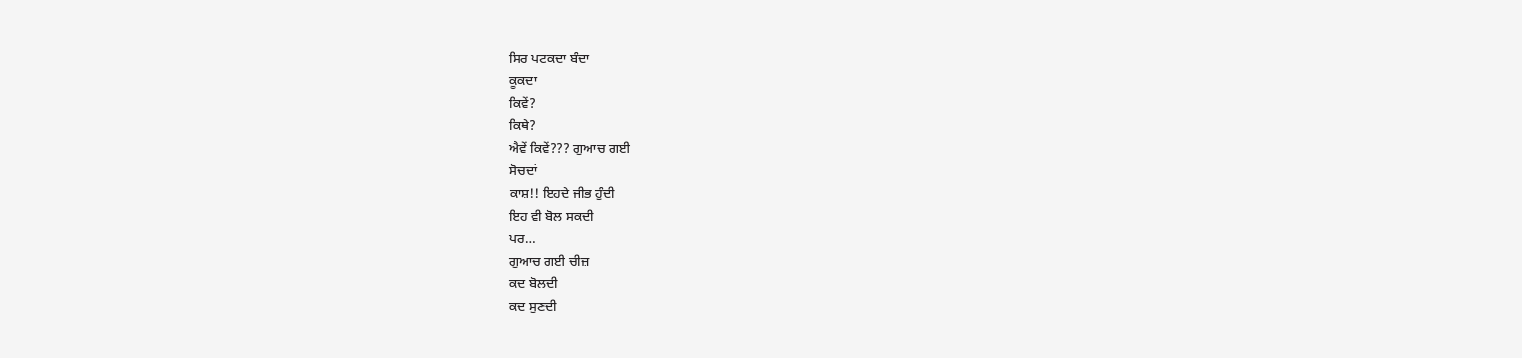ਸਿਰ ਪਟਕਦਾ ਬੰਦਾ
ਕੂਕਦਾ
ਕਿਵੇਂ?
ਕਿਥੇ?
ਐਵੇਂ ਕਿਵੇਂ??? ਗੁਆਚ ਗਈ
ਸੋਚਦਾਂ
ਕਾਸ਼!! ਇਹਦੇ ਜੀਭ ਹੁੰਦੀ
ਇਹ ਵੀ ਬੋਲ ਸਕਦੀ
ਪਰ…
ਗੁਆਚ ਗਈ ਚੀਜ਼
ਕਦ ਬੋਲਦੀ
ਕਦ ਸੁਣਦੀ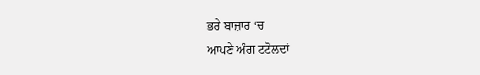ਭਰੇ ਬਾਜ਼ਾਰ ‘ਚ
ਆਪਣੇ ਅੰਗ ਟਟੋਲਦਾਂ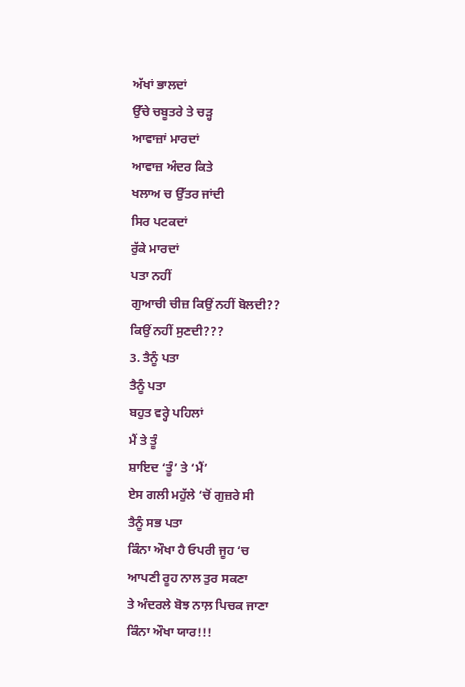ਅੱਖਾਂ ਭਾਲਦਾਂ
ਉੱਚੇ ਚਬੂਤਰੇ ਤੇ ਚੜ੍ਹ
ਆਵਾਜ਼ਾਂ ਮਾਰਦਾਂ
ਆਵਾਜ਼ ਅੰਦਰ ਕਿਤੇ
ਖਲਾਅ ਚ ਉੱਤਰ ਜਾਂਦੀ
ਸਿਰ ਪਟਕਦਾਂ
ਰੁੱਕੇ ਮਾਰਦਾਂ
ਪਤਾ ਨਹੀਂ
ਗੁਆਚੀ ਚੀਜ਼ ਕਿਉਂ ਨਹੀਂ ਬੋਲਦੀ??
ਕਿਉਂ ਨਹੀਂ ਸੁਣਦੀ???
3. ਤੈਨੂੰ ਪਤਾ
ਤੈਨੂੰ ਪਤਾ
ਬਹੁਤ ਵਰ੍ਹੇ ਪਹਿਲਾਂ
ਮੈਂ ਤੇ ਤੂੰ
ਸ਼ਾਇਦ ‘ਤੂੰ’ ਤੇ ‘ਮੈਂ’
ਏਸ ਗਲੀ ਮਹੁੱਲੇ ‘ਚੋਂ ਗੁਜ਼ਰੇ ਸੀ
ਤੈਨੂੰ ਸਭ ਪਤਾ
ਕਿੰਨਾ ਔਖਾ ਹੈ ਓਪਰੀ ਜੂਹ ‘ਚ
ਆਪਣੀ ਰੂਹ ਨਾਲ ਤੁਰ ਸਕਣਾ
ਤੇ ਅੰਦਰਲੇ ਬੋਝ ਨਾਲ਼ ਪਿਚਕ ਜਾਣਾ
ਕਿੰਨਾ ਔਖਾ ਯਾਰ!!!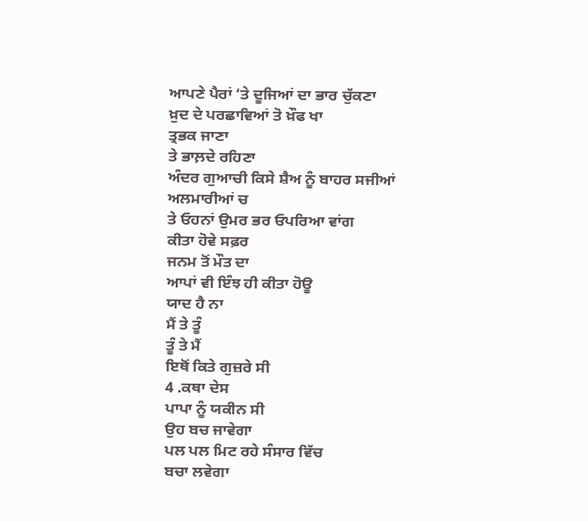ਆਪਣੇ ਪੈਰਾਂ ‘ਤੇ ਦੂਜਿਆਂ ਦਾ ਭਾਰ ਚੁੱਕਣਾ
ਖ਼ੁਦ ਦੇ ਪਰਛਾਵਿਆਂ ਤੋ ਖ਼ੌਫ ਖਾ
ਤ੍ਰਭਕ ਜਾਣਾ
ਤੇ ਭਾਲ਼ਦੇ ਰਹਿਣਾ
ਅੰਦਰ ਗੁਆਚੀ ਕਿਸੇ ਸ਼ੈਅ ਨੂੰ ਬਾਹਰ ਸਜੀਆਂ
ਅਲਮਾਰੀਆਂ ਚ
ਤੇ ਓਹਨਾਂ ਉਮਰ ਭਰ ਓਪਰਿਆ ਵਾਂਗ
ਕੀਤਾ ਹੋਵੇ ਸਫ਼ਰ
ਜਨਮ ਤੋਂ ਮੌਤ ਦਾ
ਆਪਾਂ ਵੀ ਇੰਝ ਹੀ ਕੀਤਾ ਹੋਊ
ਯਾਦ ਹੈ ਨਾ
ਮੈਂ ਤੇ ਤੂੰ
ਤੂੰ ਤੇ ਮੈਂ
ਇਥੋਂ ਕਿਤੇ ਗੁਜ਼ਰੇ ਸੀ
4 .ਕਥਾ ਦੇਸ
ਪਾਪਾ ਨੂੰ ਯਕੀਨ ਸੀ
ਉਹ ਬਚ ਜਾਵੇਗਾ
ਪਲ ਪਲ ਮਿਟ ਰਹੇ ਸੰਸਾਰ ਵਿੱਚ
ਬਚਾ ਲਵੇਗਾ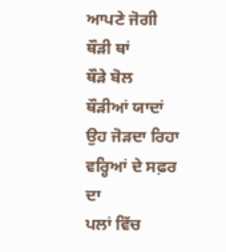ਆਪਣੇ ਜੋਗੀ
ਥੌੜੀ ਥਾਂ
ਥੌੜੇ ਬੋਲ
ਥੌੜੀਆਂ ਯਾਦਾਂ
ਉਹ ਜੋੜਦਾ ਰਿਹਾ
ਵਰ੍ਹਿਆਂ ਦੇ ਸਫ਼ਰ ਦਾ
ਪਲਾਂ ਵਿੱਚ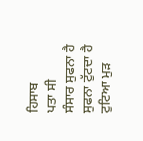ਹਿਸਾਬ
ਪਤਾ ਸੀ
ਸੰਸਾਰ ਸੁਫਨਾ ਹੈ
ਸੁਫਨਾ ਟੁੱਟਦਾ ਹੈ
ਟੁਟਿਆ ਮੁੜ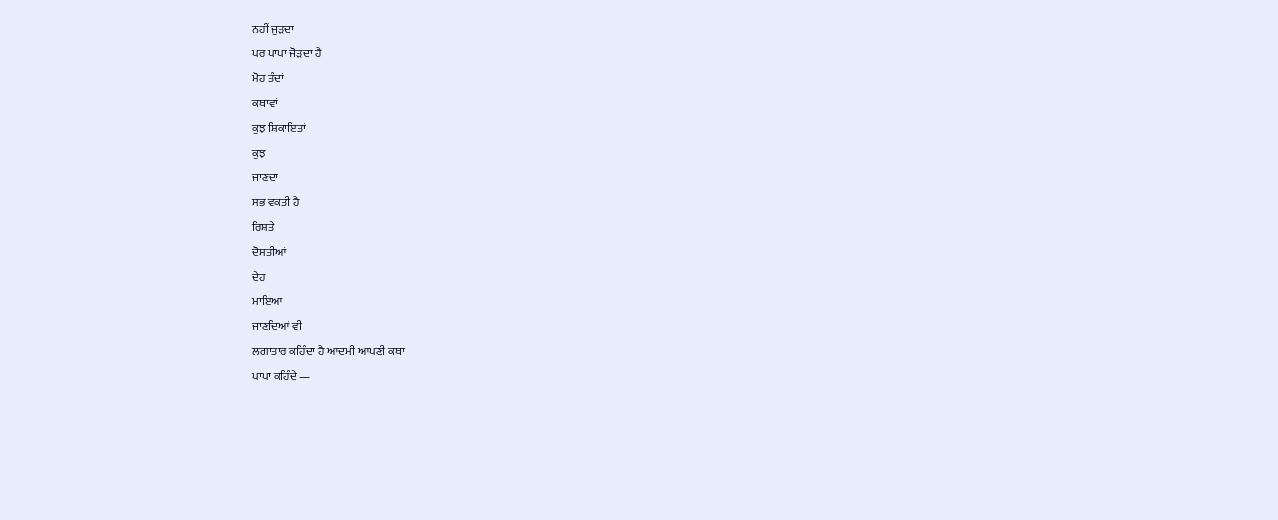ਨਹੀਂ ਜੁੜਦਾ
ਪਰ ਪਾਪਾ ਜੋੜਦਾ ਹੈ
ਮੋਹ ਤੰਦਾਂ
ਕਥਾਵਾਂ
ਕੁਝ ਸ਼ਿਕਾਇਤਾਂ
ਕੁਝ
ਜਾਣਦਾ
ਸਭ ਵਕਤੀ ਹੈ
ਰਿਸ਼ਤੇ
ਦੋਸਤੀਆਂ
ਦੇਹ
ਮਾਇਆ
ਜਾਣਦਿਆਂ ਵੀ
ਲਗਾਤਾਰ ਕਹਿੰਦਾ ਹੈ ਆਦਮੀ ਆਪਣੀ ਕਥਾ
ਪਾਪਾ ਕਹਿੰਦੇ —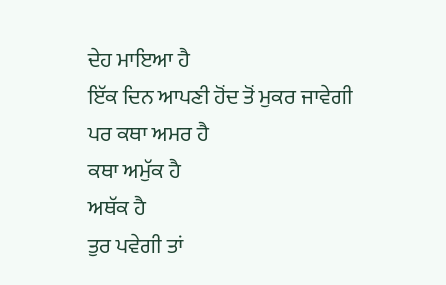ਦੇਹ ਮਾਇਆ ਹੈ
ਇੱਕ ਦਿਨ ਆਪਣੀ ਹੋਂਦ ਤੋਂ ਮੁਕਰ ਜਾਵੇਗੀ
ਪਰ ਕਥਾ ਅਮਰ ਹੈ
ਕਥਾ ਅਮੁੱਕ ਹੈ
ਅਥੱਕ ਹੈ
ਤੁਰ ਪਵੇਗੀ ਤਾਂ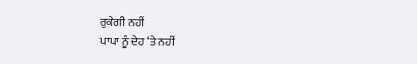ਰੁਕੇਗੀ ਨਹੀਂ
ਪਾਪਾ ਨੂੰ ਦੇਹ ‘ਤੇ ਨਹੀਂ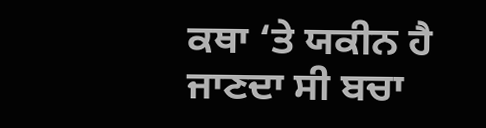ਕਥਾ ‘ਤੇ ਯਕੀਨ ਹੈ
ਜਾਣਦਾ ਸੀ ਬਚਾ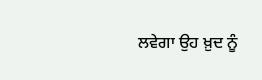ਲਵੇਗਾ ਉਹ ਖ਼ੁਦ ਨੂੰ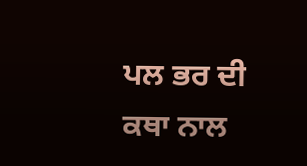ਪਲ ਭਰ ਦੀ ਕਥਾ ਨਾਲ